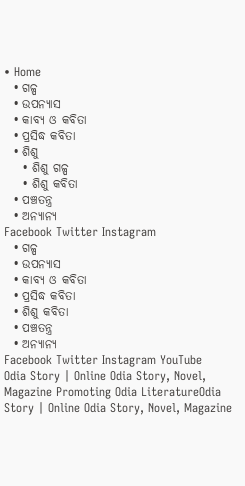• Home
  • ଗଳ୍ପ
  • ଉପନ୍ୟାସ
  • କାବ୍ୟ ଓ କବିତା
  • ପ୍ରସିଦ୍ଧ କବିତା
  • ଶିଶୁ
    • ଶିଶୁ ଗଳ୍ପ
    • ଶିଶୁ କବିତା
  • ପଞ୍ଚତନ୍ତ୍ର
  • ଅନ୍ୟାନ୍ୟ
Facebook Twitter Instagram
  • ଗଳ୍ପ
  • ଉପନ୍ୟାସ
  • କାବ୍ୟ ଓ କବିତା
  • ପ୍ରସିଦ୍ଧ କବିତା
  • ଶିଶୁ କବିତା
  • ପଞ୍ଚତନ୍ତ୍ର
  • ଅନ୍ୟାନ୍ୟ
Facebook Twitter Instagram YouTube
Odia Story | Online Odia Story, Novel, Magazine Promoting Odia LiteratureOdia Story | Online Odia Story, Novel, Magazine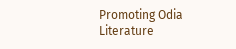Promoting Odia Literature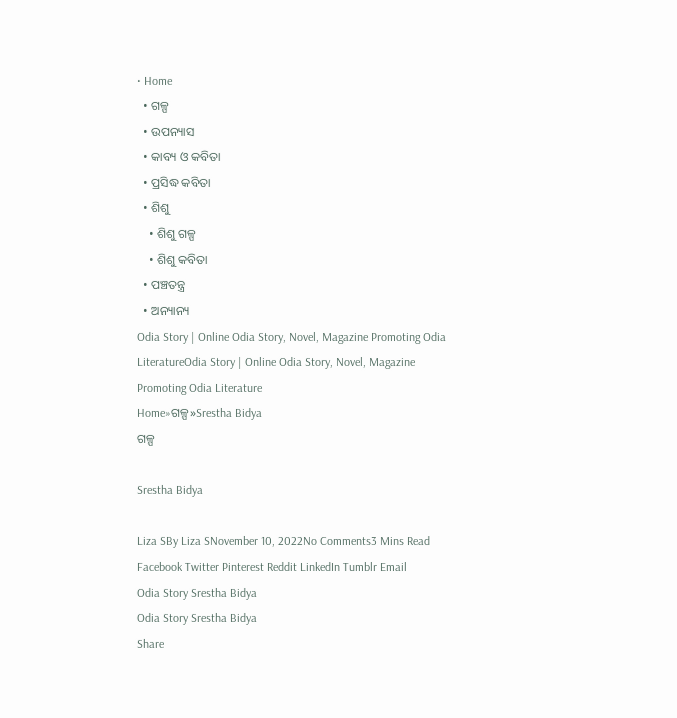• Home
  • ଗଳ୍ପ
  • ଉପନ୍ୟାସ
  • କାବ୍ୟ ଓ କବିତା
  • ପ୍ରସିଦ୍ଧ କବିତା
  • ଶିଶୁ
    • ଶିଶୁ ଗଳ୍ପ
    • ଶିଶୁ କବିତା
  • ପଞ୍ଚତନ୍ତ୍ର
  • ଅନ୍ୟାନ୍ୟ
Odia Story | Online Odia Story, Novel, Magazine Promoting Odia LiteratureOdia Story | Online Odia Story, Novel, Magazine Promoting Odia Literature
Home»ଗଳ୍ପ»Srestha Bidya
ଗଳ୍ପ

Srestha Bidya

Liza SBy Liza SNovember 10, 2022No Comments3 Mins Read
Facebook Twitter Pinterest Reddit LinkedIn Tumblr Email
Odia Story Srestha Bidya
Odia Story Srestha Bidya
Share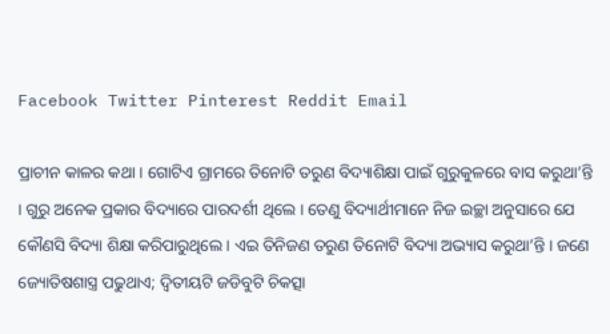Facebook Twitter Pinterest Reddit Email

ପ୍ରାଚୀନ କାଳର କଥା । ଗୋଟିଏ ଗ୍ରାମରେ ତିନୋଟି ତରୁଣ ବିଦ୍ୟାଶିକ୍ଷା ପାଇଁ ଗୁରୁକୁଳରେ ବାସ କରୁଥା’ନ୍ତି । ଗୁରୁ ଅନେକ ପ୍ରକାର ବିଦ୍ୟାରେ ପାରଦର୍ଶୀ ଥିଲେ । ତେଣୁ ବିଦ୍ୟାର୍ଥୀମାନେ ନିଜ ଇଚ୍ଛା ଅନୁସାରେ ଯେ କୌଣସି ବିଦ୍ୟା ଶିକ୍ଷା କରିପାରୁଥିଲେ । ଏଇ ତିନିଜଣ ତରୁଣ ତିନୋଟି ବିଦ୍ୟା ଅଭ୍ୟାସ କରୁଥା’ନ୍ତି । ଜଣେ ଜ୍ୟୋତିଷଶାସ୍ତ୍ର ପଢୁଥାଏ; ଦ୍ୱିତୀୟଟି ଜଡିବୁଟି ଚିକତ୍ସା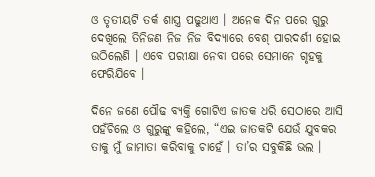ଓ ତୃତୀୟଟି ତର୍କ ଶାସ୍ତ୍ର ପଢୁଥାଏ । ଅନେକ ଦିନ ପରେ ଗୁରୁ ଦେଖିଲେ ତିନିଜଣ ନିଜ ନିଜ ବିଦ୍ୟାରେ ବେଶ୍ ପାରଦର୍ଶୀ ହୋଇ ଉଠିଲେଣି । ଏବେ ପରୀକ୍ଷା ନେବା ପରେ ସେମାନେ ଗୃହକୁ ଫେରିଯିବେ ।

ଦିନେ ଜଣେ ପୌଢ ବ୍ୟକ୍ତି ଗୋଟିଏ ଜାତକ ଧରି ସେଠାରେ ଆସି ପହଁଚିଲେ ଓ ଗୁରୁଙ୍କୁ କହିଲେ, “ଏଇ ଜାତକଟି ଯେଉଁ ଯୁବକର ତାକୁ ମୁଁ ଜାମାତା କରିବାକୁ ଚାହେଁ । ତା’ର ସବୁକିଛି ଭଲ ।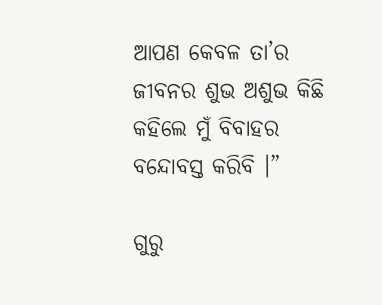ଆପଣ କେବଳ ତା’ର ଜୀବନର ଶୁଭ ଅଶୁଭ କିଛି କହିଲେ ମୁଁ ବିବାହର ବନ୍ଦୋବସ୍ତ କରିବି ।”

ଗୁରୁ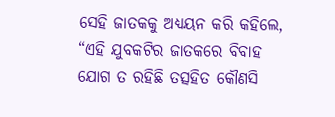ସେହି ଜାତକକୁ ଅଧ୍ୟୟନ କରି କହିଲେ, “ଏହି ଯୁବକଟିର ଜାତକରେ ବିବାହ ଯୋଗ ତ ରହିଛି ତତ୍ସହିତ କୌଣସି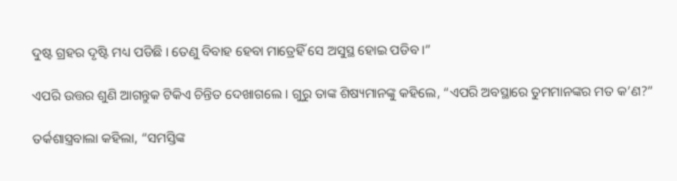ଦୁଷ୍ଟ ଗ୍ରହର ଦୃଷ୍ଟି ମଧ୍ୟ ପଡିଛି । ତେଣୁ ବିବାହ ହେବା ମାତ୍ରେହିଁ ସେ ଅସୁସ୍ଥ ହୋଇ ପଡିବ ।”

ଏପରି ଉତ୍ତର ଶୁଣି ଆଗନ୍ତୁକ ଟିକିଏ ଚିନ୍ତିତ ଦେଖାଗଲେ । ଗୁରୁ ତାଙ୍କ ଶିଷ୍ୟମାନଙ୍କୁ କହିଲେ, “ଏପରି ଅବସ୍ଥାରେ ତୁମମାନଙ୍କର ମତ କ’ଣ?”

ତର୍କଶାସ୍ତ୍ରବାଲା କହିଲା, “ସମସ୍ତିଙ୍କ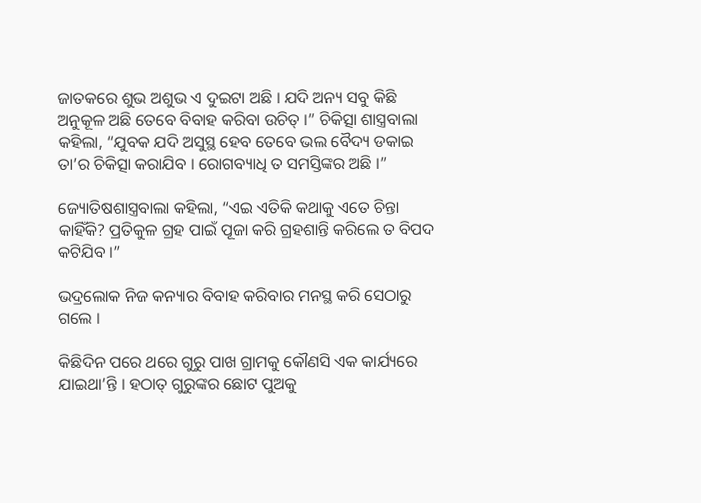ଜାତକରେ ଶୁଭ ଅଶୁଭ ଏ ଦୁଇଟା ଅଛି । ଯଦି ଅନ୍ୟ ସବୁ କିଛି ଅନୁକୂଳ ଅଛି ତେବେ ବିବାହ କରିବା ଉଚିତ୍ ।” ଚିକିତ୍ସା ଶାସ୍ତ୍ରବାଲା କହିଲା, “ଯୁବକ ଯଦି ଅସୁସ୍ଥ ହେବ ତେବେ ଭଲ ବୈଦ୍ୟ ଡକାଇ ତା’ର ଚିକିତ୍ସା କରାଯିବ । ରୋଗବ୍ୟାଧି ତ ସମସ୍ତିଙ୍କର ଅଛି ।”

ଜ୍ୟୋତିଷଶାସ୍ତ୍ରବାଲା କହିଲା, “ଏଇ ଏତିକି କଥାକୁ ଏତେ ଚିନ୍ତା କାହିଁକି? ପ୍ରତିକୁଳ ଗ୍ରହ ପାଇଁ ପୂଜା କରି ଗ୍ରହଶାନ୍ତି କରିଲେ ତ ବିପଦ କଟିଯିବ ।”

ଭଦ୍ରଲୋକ ନିଜ କନ୍ୟାର ବିବାହ କରିବାର ମନସ୍ଥ କରି ସେଠାରୁ ଗଲେ ।

କିଛିଦିନ ପରେ ଥରେ ଗୁରୁ ପାଖ ଗ୍ରାମକୁ କୌଣସି ଏକ କାର୍ଯ୍ୟରେ ଯାଇଥା’ନ୍ତି । ହଠାତ୍ ଗୁରୁଙ୍କର ଛୋଟ ପୁଅକୁ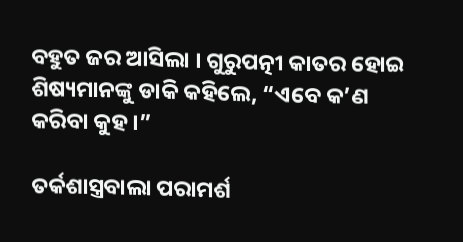ବହୁତ ଜର ଆସିଲା । ଗୁରୁପତ୍ନୀ କାତର ହୋଇ ଶିଷ୍ୟମାନଙ୍କୁ ଡାକି କହିଲେ, “ଏବେ କ’ଣ କରିବା କୁହ ।”

ତର୍କଶାସ୍ତ୍ରବାଲା ପରାମର୍ଶ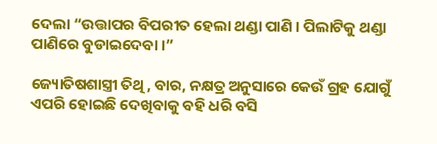ଦେଲା “ଉତ୍ତାପର ବିପରୀତ ହେଲା ଥଣ୍ଡା ପାଣି । ପିଲାଟିକୁ ଥଣ୍ଡା ପାଣିରେ ବୁଡାଇଦେବା ।”

ଜ୍ୟୋତିଷଶାସ୍ତ୍ରୀ ତିଥି, ବାର, ନକ୍ଷତ୍ର ଅନୁସାରେ କେଉଁ ଗ୍ରହ ଯୋଗୁଁ ଏପରି ହୋଇଛି ଦେଖିବାକୁ ବହି ଧରି ବସି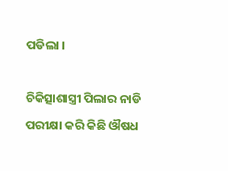ପଡିଲା ।

ଚିକିତ୍ସାଶାସ୍ତ୍ରୀ ପିଲାର ନାଡି ପରୀକ୍ଷା କରି କିଛି ଔଷଧ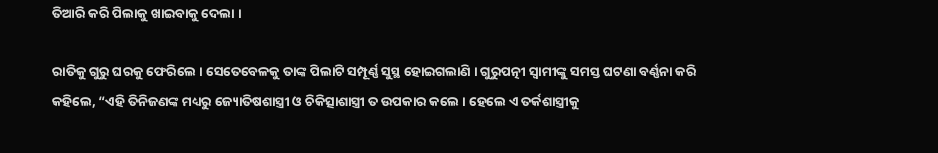ତିଆରି କରି ପିଲାକୁ ଖାଇବାକୁ ଦେଲା ।

ରାତିକୁ ଗୁରୁ ଘରକୁ ଫେରିଲେ । ସେତେବେଳକୁ ତାଙ୍କ ପିଲାଟି ସମ୍ପୂର୍ଣ୍ଣ ସୁସ୍ଥ ହୋଇଗଲାଣି । ଗୁରୁପତ୍ନୀ ସ୍ୱାମୀଙ୍କୁ ସମସ୍ତ ଘଟଣା ବର୍ଣ୍ଣନା କରି କହିଲେ, “ଏହି ତିନିଜଣଙ୍କ ମଧ୍ୟରୁ ଜ୍ୟୋତିଷଶାସ୍ତ୍ରୀ ଓ ଚିକିତ୍ସାଶାସ୍ତ୍ରୀ ତ ଉପକାର କଲେ । ହେଲେ ଏ ତର୍କଶାସ୍ତ୍ରୀକୁ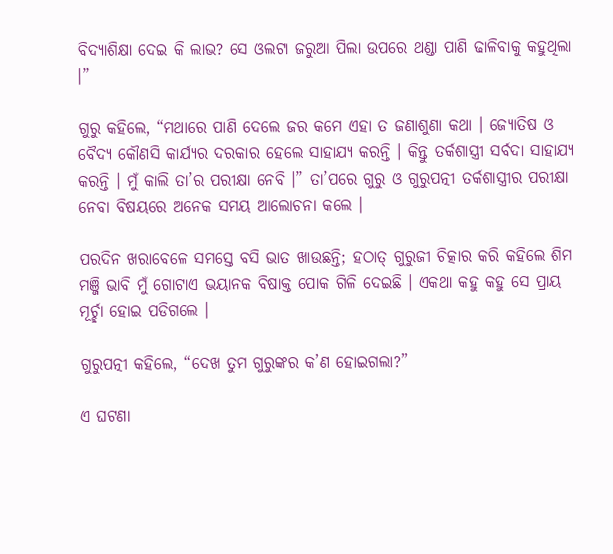ବିଦ୍ୟାଶିକ୍ଷା ଦେଇ କି ଲାଭ? ସେ ଓଲଟା ଜରୁଆ ପିଲା ଉପରେ ଥଣ୍ଡା ପାଣି ଢାଳିବାକୁ କହୁଥିଲା ।”

ଗୁରୁ କହିଲେ, “ମଥାରେ ପାଣି ଦେଲେ ଜର କମେ ଏହା ତ ଜଣାଶୁଣା କଥା । ଜ୍ୟୋତିଷ ଓ ବୈଦ୍ୟ କୌଣସି କାର୍ଯ୍ୟର ଦରକାର ହେଲେ ସାହାଯ୍ୟ କରନ୍ତି । କିନ୍ତୁ ତର୍କଶାସ୍ତ୍ରୀ ସର୍ବଦା ସାହାଯ୍ୟ କରନ୍ତି । ମୁଁ କାଲି ତା’ର ପରୀକ୍ଷା ନେବି ।” ତା’ପରେ ଗୁରୁ ଓ ଗୁରୁପତ୍ନୀ ତର୍କଶାସ୍ତ୍ରୀର ପରୀକ୍ଷା ନେବା ବିଷୟରେ ଅନେକ ସମୟ ଆଲୋଚନା କଲେ ।

ପରଦିନ ଖରାବେଳେ ସମସ୍ତେ ବସି ଭାତ ଖାଉଛନ୍ତି; ହଠାତ୍ ଗୁରୁଜୀ ଚିତ୍କାର କରି କହିଲେ ଶିମ ମଞ୍ଜି ଭାବି ମୁଁ ଗୋଟାଏ ଭୟାନକ ବିଷାକ୍ତ ପୋକ ଗିଳି ଦେଇଛି । ଏକଥା କହୁ କହୁ ସେ ପ୍ରାୟ ମୂର୍ଚ୍ଛା ହୋଇ ପଡିଗଲେ ।

ଗୁରୁପତ୍ନୀ କହିଲେ, “ଦେଖ ତୁମ ଗୁରୁଙ୍କର କ’ଣ ହୋଇଗଲା?”

ଏ ଘଟଣା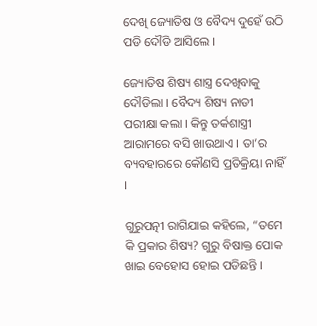ଦେଖି ଜ୍ୟୋତିଷ ଓ ବୈଦ୍ୟ ଦୁହେଁ ଉଠି ପଡି ଦୌଡି ଆସିଲେ ।

ଜ୍ୟୋତିଷ ଶିଷ୍ୟ ଶାସ୍ତ୍ର ଦେଖିବାକୁ ଦୌଡିଲା । ବୈଦ୍ୟ ଶିଷ୍ୟ ନାଡୀ ପରୀକ୍ଷା କଲା । କିନ୍ତୁ ତର୍କଶାସ୍ତ୍ରୀ ଆରାମରେ ବସି ଖାଉଥାଏ । ତା’ର ବ୍ୟବହାରରେ କୌଣସି ପ୍ରତିକ୍ରିୟା ନାହିଁ ।

ଗୁରୁପତ୍ନୀ ରାଗିଯାଇ କହିଲେ, “ତମେ କି ପ୍ରକାର ଶିଷ୍ୟ? ଗୁରୁ ବିଷାକ୍ତ ପୋକ ଖାଇ ବେହୋସ ହୋଇ ପଡିଛନ୍ତି ।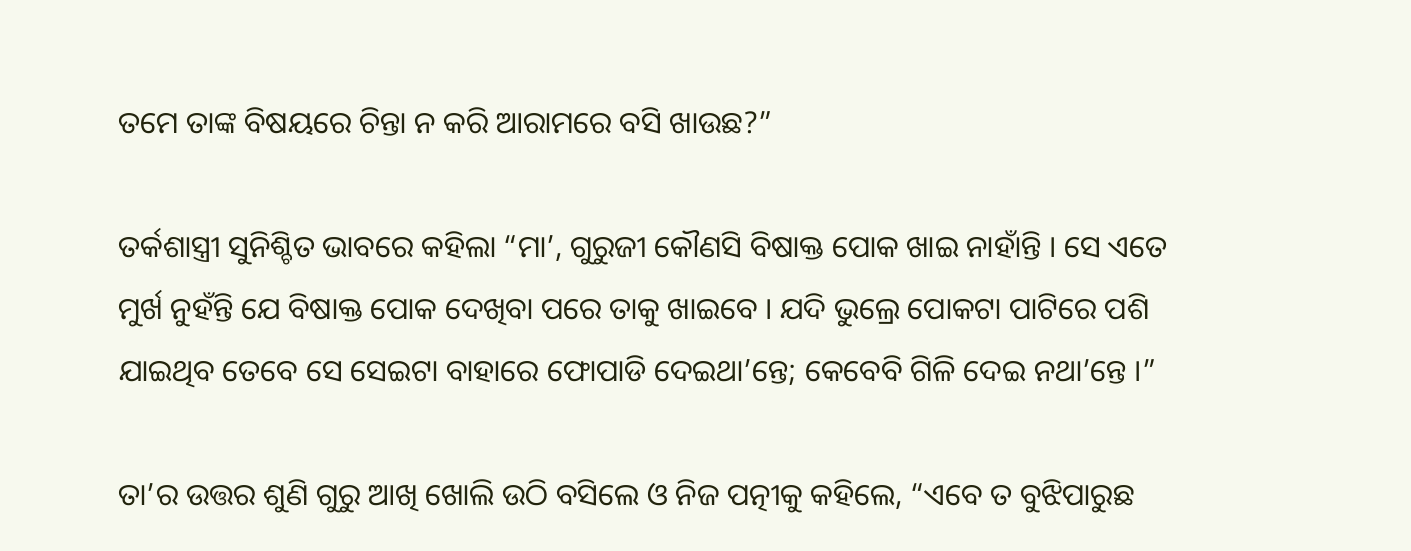ତମେ ତାଙ୍କ ବିଷୟରେ ଚିନ୍ତା ନ କରି ଆରାମରେ ବସି ଖାଉଛ?”

ତର୍କଶାସ୍ତ୍ରୀ ସୁନିଶ୍ଚିତ ଭାବରେ କହିଲା “ମା’, ଗୁରୁଜୀ କୌଣସି ବିଷାକ୍ତ ପୋକ ଖାଇ ନାହାଁନ୍ତି । ସେ ଏତେ ମୁର୍ଖ ନୁହଁନ୍ତି ଯେ ବିଷାକ୍ତ ପୋକ ଦେଖିବା ପରେ ତାକୁ ଖାଇବେ । ଯଦି ଭୁଲ୍ରେ ପୋକଟା ପାଟିରେ ପଶି ଯାଇଥିବ ତେବେ ସେ ସେଇଟା ବାହାରେ ଫୋପାଡି ଦେଇଥା’ନ୍ତେ; କେବେବି ଗିଳି ଦେଇ ନଥା’ନ୍ତେ ।”

ତା’ର ଉତ୍ତର ଶୁଣି ଗୁରୁ ଆଖି ଖୋଲି ଉଠି ବସିଲେ ଓ ନିଜ ପତ୍ନୀକୁ କହିଲେ, “ଏବେ ତ ବୁଝିପାରୁଛ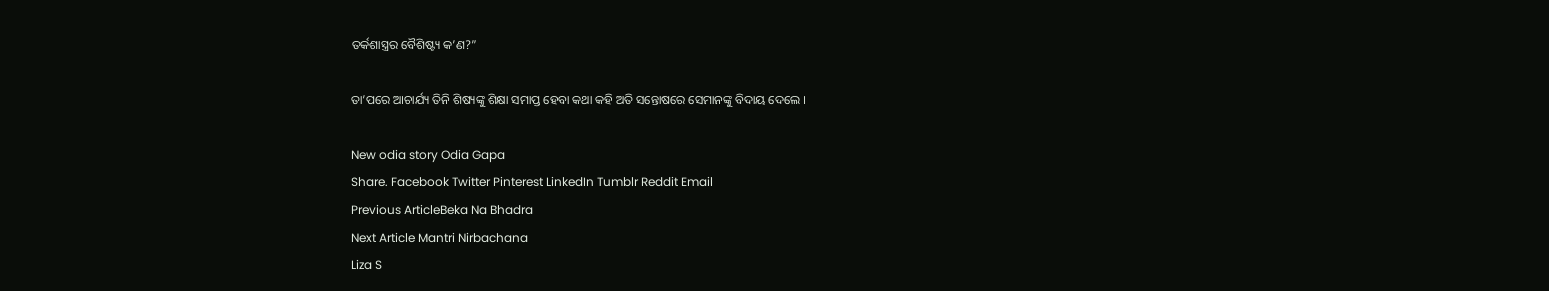ତର୍କଶାସ୍ତ୍ରର ବୈଶିଷ୍ଟ୍ୟ କ’ଣ?”

ତା’ପରେ ଆଚାର୍ଯ୍ୟ ତିନି ଶିଷ୍ୟଙ୍କୁ ଶିକ୍ଷା ସମାପ୍ତ ହେବା କଥା କହି ଅତି ସନ୍ତୋଷରେ ସେମାନଙ୍କୁ ବିଦାୟ ଦେଲେ ।

New odia story Odia Gapa
Share. Facebook Twitter Pinterest LinkedIn Tumblr Reddit Email
Previous ArticleBeka Na Bhadra
Next Article Mantri Nirbachana
Liza S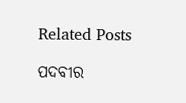Related Posts

ପଦବୀର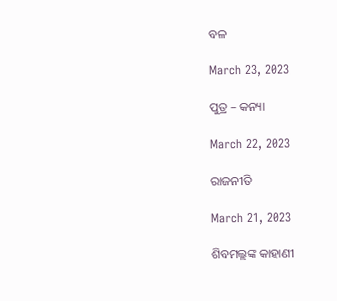ବଳ

March 23, 2023

ପୁତ୍ର – କନ୍ୟା

March 22, 2023

ରାଜନୀତି

March 21, 2023

ଶିବମଲ୍ଲଙ୍କ କାହାଣୀ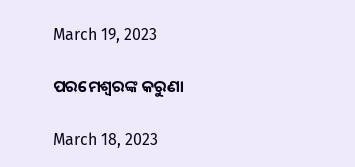March 19, 2023

ପରମେଶ୍ୱରଙ୍କ କରୁଣା

March 18, 2023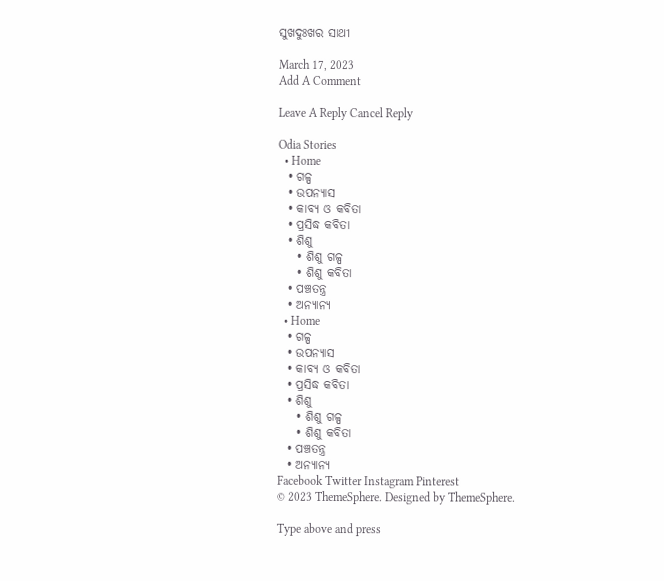ସୁଖଦୁଃଖର ସାଥୀ

March 17, 2023
Add A Comment

Leave A Reply Cancel Reply

Odia Stories
  • Home
  • ଗଳ୍ପ
  • ଉପନ୍ୟାସ
  • କାବ୍ୟ ଓ କବିତା
  • ପ୍ରସିଦ୍ଧ କବିତା
  • ଶିଶୁ
    • ଶିଶୁ ଗଳ୍ପ
    • ଶିଶୁ କବିତା
  • ପଞ୍ଚତନ୍ତ୍ର
  • ଅନ୍ୟାନ୍ୟ
  • Home
  • ଗଳ୍ପ
  • ଉପନ୍ୟାସ
  • କାବ୍ୟ ଓ କବିତା
  • ପ୍ରସିଦ୍ଧ କବିତା
  • ଶିଶୁ
    • ଶିଶୁ ଗଳ୍ପ
    • ଶିଶୁ କବିତା
  • ପଞ୍ଚତନ୍ତ୍ର
  • ଅନ୍ୟାନ୍ୟ
Facebook Twitter Instagram Pinterest
© 2023 ThemeSphere. Designed by ThemeSphere.

Type above and press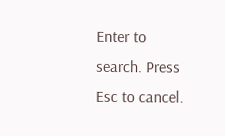Enter to search. Press Esc to cancel.